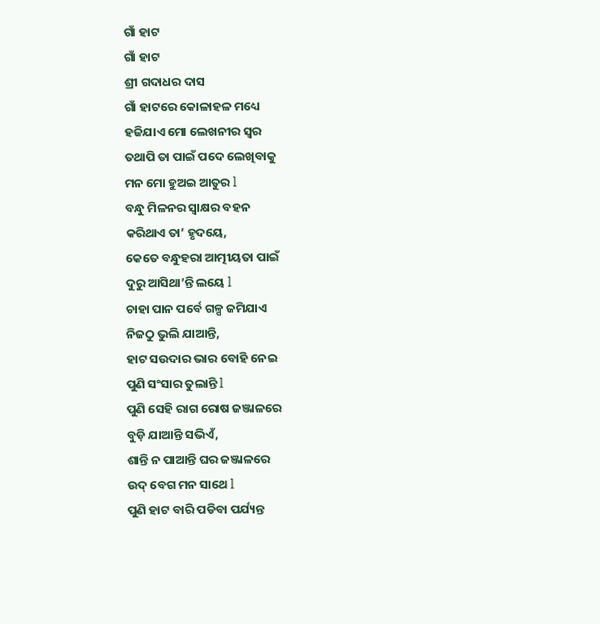ଗାଁ ହାଟ
ଗାଁ ହାଟ
ଶ୍ରୀ ଗଦାଧର ଦାସ
ଗାଁ ହାଟରେ କୋଳାହଳ ମଧ୍ୟେ
ହଜିଯାଏ ମୋ ଲେଖନୀର ସ୍ଵର
ତଥାପି ତା ପାଇଁ ପଦେ ଲେଖିବାକୁ
ମନ ମୋ ହୁଅଇ ଆତୁର l
ବନ୍ଧୁ ମିଳନର ସ୍ଵାକ୍ଷର ବହନ
କରିଥାଏ ତା’ ହୃଦୟେ,
କେତେ ବନ୍ଧୁହରା ଆତ୍ମୀୟତା ପାଇଁ
ଦୁରୁ ଆସିଥା’ନ୍ତି ଲୟେ l
ଚାହା ପାନ ପର୍ବେ ଗଳ୍ପ ଜମିଯାଏ
ନିଜଠୁ ଭୁଲି ଯାଆନ୍ତି,
ହାଟ ସଉଦାର ଭାର ବୋହି ନେଇ
ପୁଣି ସଂସାର ତୁଲାନ୍ତି l
ପୁଣି ସେହି ରାଗ ରୋଷ ଜଞ୍ଜାଳରେ
ବୁଡ଼ି ଯାଆନ୍ତି ସଭିଏଁ,
ଶାନ୍ତି ନ ପାଆନ୍ତି ଘର ଜଞ୍ଜାଳରେ
ଉଦ୍ ବେଗ ମନ ସାଥେ l
ପୁଣି ହାଟ ବାରି ପଡିବା ପର୍ଯ୍ୟନ୍ତ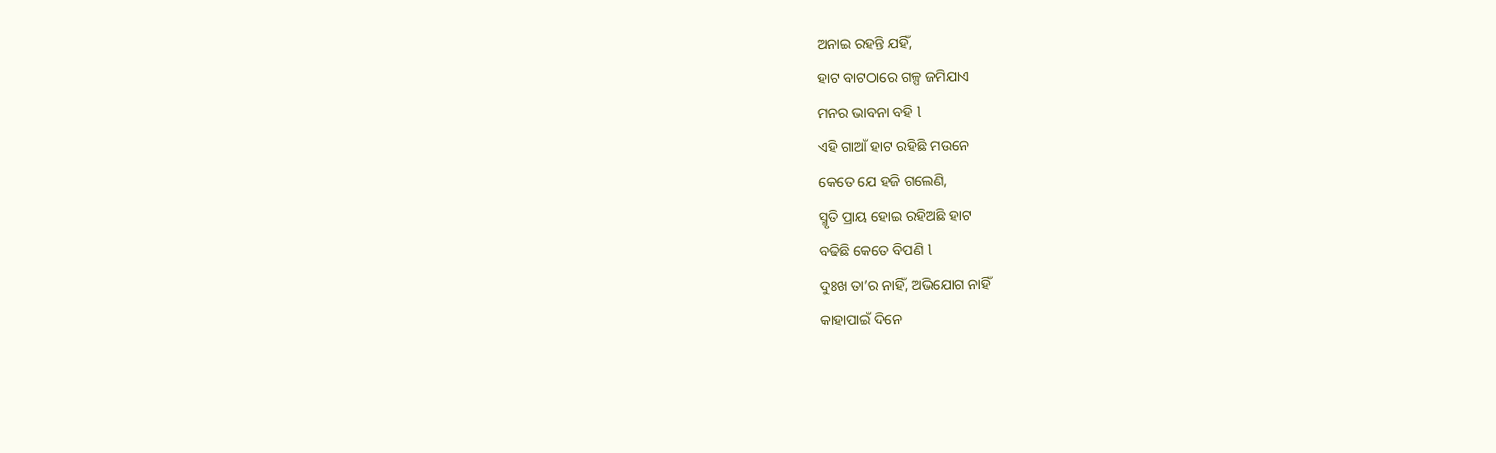ଅନାଇ ରହନ୍ତି ଯହିଁ,
ହାଟ ବାଟଠାରେ ଗଳ୍ପ ଜମିଯାଏ
ମନର ଭାବନା ବହି l
ଏହି ଗାଆଁ ହାଟ ରହିଛି ମଉନେ
କେତେ ଯେ ହଜି ଗଲେଣି,
ସ୍ମୃତି ପ୍ରାୟ ହୋଇ ରହିଅଛି ହାଟ
ବଢିଛି କେତେ ବିପଣି l
ଦୁଃଖ ତା’ର ନାହିଁ, ଅଭିଯୋଗ ନାହିଁ
କାହାପାଇଁ ଦିନେ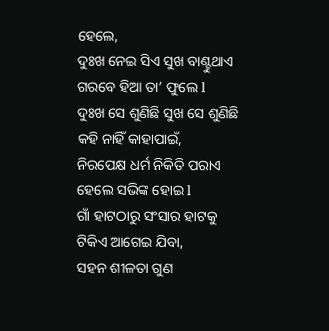ହେଲେ,
ଦୁଃଖ ନେଇ ସିଏ ସୁଖ ବାଣ୍ଟୁଥାଏ
ଗରବେ ହିଆ ତା’ ଫୁଲେ l
ଦୁଃଖ ସେ ଶୁଣିଛି ସୁଖ ସେ ଶୁଣିଛି
କହି ନାହିଁ କାହାପାଇଁ,
ନିରପେକ୍ଷ ଧର୍ମ ନିକିତି ପରାଏ
ହେଲେ ସଭିଙ୍କ ହୋଇ l
ଗାଁ ହାଟଠାରୁ ସଂସାର ହାଟକୁ
ଟିକିଏ ଆଗେଇ ଯିବା,
ସହନ ଶୀଳତା ଗୁଣ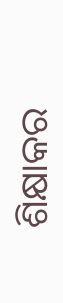ଶିକ୍ଷାକର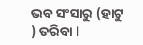ଭବ ସଂସାରୁ (ହାଟୁ ) ତରିବା l